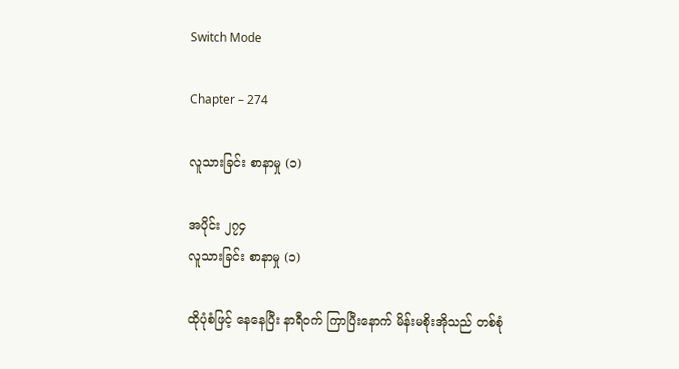Switch Mode

Chapter – 274

လူသားခြင်း စာနာမှု (၁)

အပိုင်း ၂၇၄
လူသားခြင်း စာနာမှု (၁)

ထိုပုံစံဖြင့် နေနေပြီး နာရီဝက် ကြာပြီးနောက် မိန်းမစိုးအိုသည် တစ်စုံ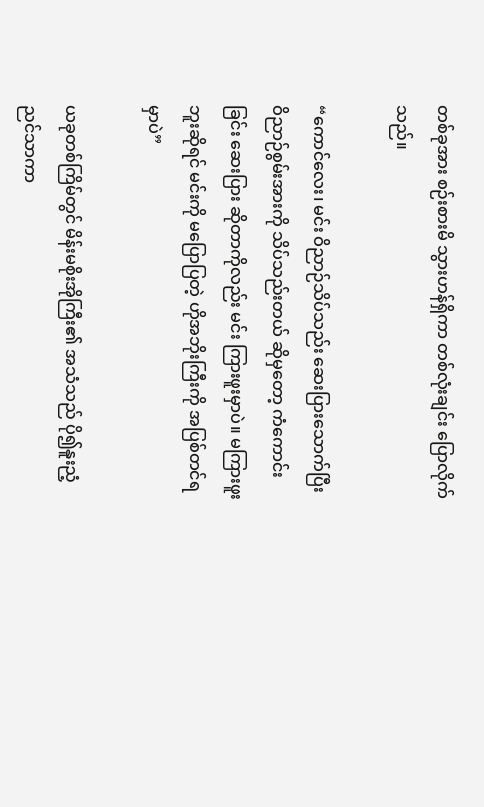တစ်ခုအား စဉ်းစားမိ သွားဟန်ရှိကာ တစ်လုံးချင်း ပြောလိုက်သည်။

“ကောင်လေး၊ မင်း ဝိညာဉ်သိပ်သည်း ဆေးပြားသောက်ပြီး ဝိညာဉ်စွမ်းအားကို သိပ်သည်းတယ် ဆိုမှတော့ ကံကောင်းခြင်း ဆေးပြား ဆိုတာကိုလည်း မင်း ကြားဖူးမှာပဲ။ မကြားဖူးဘူးဆိုရင် မင်းကို မပြောပြတဲ့ ဟိုအဘိုးကြီးကို အပြစ်တင်ရမှာပဲ”

ယခုတစ်ကြိမ်တွင် မိန်းမစိုးအိုကြီး၏ အသံသည် ပို၍နူးညံ့ ညင်သာကာ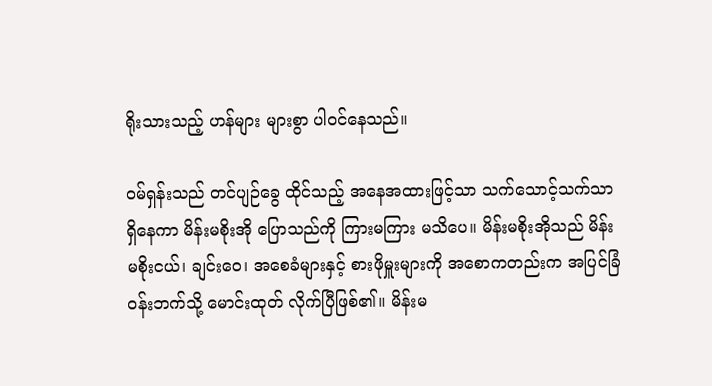ရိုးသားသည့် ဟန်များ များစွာ ပါဝင်နေသည်။

ဝမ်ရှန်းသည် တင်ပျဉ်ခွေ ထိုင်သည့် အနေအထားဖြင့်သာ သက်သောင့်သက်သာ ရှိနေကာ မိန်းမစိုးအို ပြောသည်ကို ကြားမကြား မသိပေ။ မိန်းမစိုးအိုသည် မိန်းမစိုးငယ်၊ ချင်းဝေ၊ အစေခံများနှင့် စားဖိုမှူးများကို အစောကတည်းက အပြင်ခြံဝန်းဘက်သို့ မောင်းထုတ် လိုက်ပြီဖြစ်၏။ မိန်းမ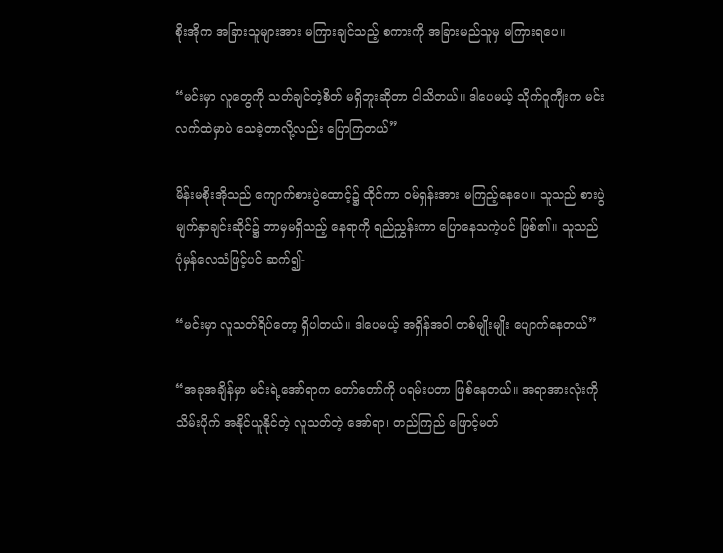စိုးအိုက အခြားသူများအား မကြားချင်သည့် စကားကို အခြားမည်သူမှ မကြားရပေ။

“မင်းမှာ လူတွေကို သတ်ချင်တဲ့စိတ် မရှိဘူးဆိုတာ ငါသိတယ်။ ဒါပေမယ့် သိုက်ဝူကျီးက မင်းလက်ထဲမှာပဲ သေခဲ့တာလို့လည်း ပြောကြတယ်”

မိန်းမစိုးအိုသည် ကျောက်စားပွဲထောင့်၌ ထိုင်ကာ ဝမ်ရှန်းအား မကြည့်နေပေ။ သူသည် စားပွဲ မျက်နှာချင်းဆိုင်၌ ဘာမှမရှိသည့် နေရာကို ရည်ညွှန်းကာ ပြောနေသကဲ့ပင် ဖြစ်၏။ သူသည် ပုံမှန်လေသံဖြင့်ပင် ဆက်၍-

“မင်းမှာ လူသတ်ရိပ်တော့ ရှိပါတယ်။ ဒါပေမယ့် အရှိန်အဝါ တစ်မျိုးမျိုး ပျောက်နေတယ်”

“အခုအချိန်မှာ မင်းရဲ့အော်ရာက တော်တော်ကို ပရမ်းပတာ ဖြစ်နေတယ်။ အရာအားလုံးကို သိမ်းပိုက် အနိုင်ယူနိုင်တဲ့ လူသတ်တဲ့ အော်ရာ၊ တည်ကြည် ဖြောင့်မတ်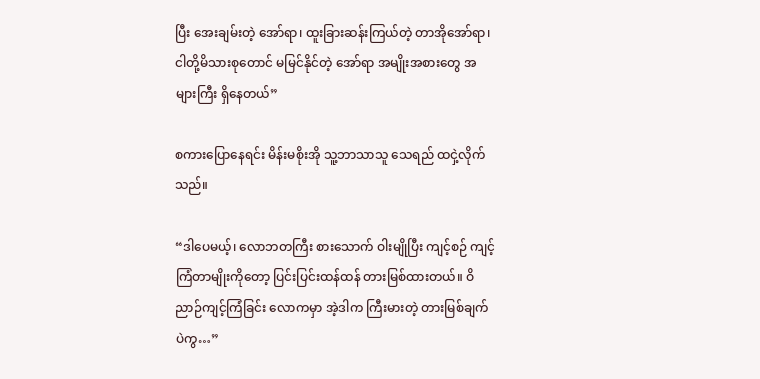ပြီး အေးချမ်းတဲ့ အော်ရာ၊ ထူးခြားဆန်းကြယ်တဲ့ တာအိုအော်ရာ၊ ငါတို့မိသားစုတောင် မမြင်နိုင်တဲ့ အော်ရာ အမျိုးအစားတွေ အများကြီး ရှိနေတယ်”

စကားပြောနေရင်း မိန်းမစိုးအို သူ့ဘာသာသူ သေရည် ထငှဲ့လိုက်သည်။

“ဒါပေမယ့်၊ လောဘတကြီး စားသောက် ဝါးမျိုပြီး ကျင့်စဉ် ကျင့်ကြံတာမျိုးကိုတော့ ပြင်းပြင်းထန်ထန် တားမြစ်ထားတယ်။ ဝိညာဉ်ကျင့်ကြံခြင်း လောကမှာ အဲ့ဒါက ကြီးမားတဲ့ တားမြစ်ချက်ပဲကွ…”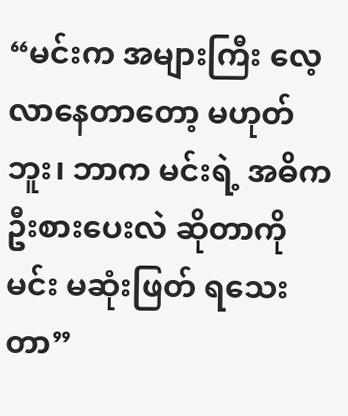“မင်းက အများကြီး လေ့လာနေတာတော့ မဟုတ်ဘူး၊ ဘာက မင်းရဲ့ အဓိက ဦးစားပေးလဲ ဆိုတာကို မင်း မဆုံးဖြတ် ရသေးတာ”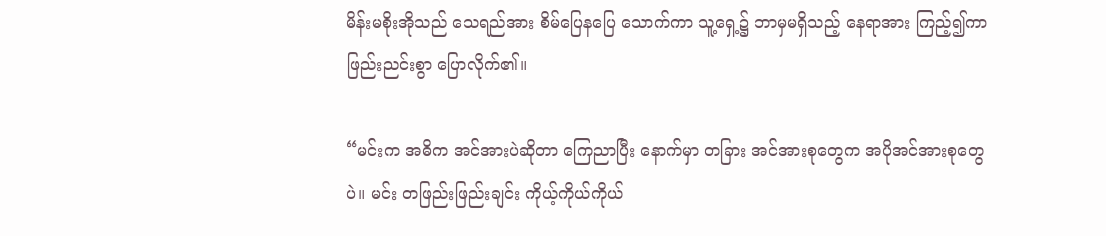မိန်းမစိုးအိုသည် သေရည်အား စိမ်ပြေနပြေ သောက်ကာ သူ့ရှေ့၌ ဘာမှမရှိသည့် နေရာအား ကြည့်၍ကာ ဖြည်းညင်းစွာ ပြောလိုက်၏။

“မင်းက အဓိက အင်အားပဲဆိုတာ ကြေညာပြီး နောက်မှာ တခြား အင်အားစုတွေက အပိုအင်အားစုတွေပဲ။ မင်း တဖြည်းဖြည်းချင်း ကိုယ့်ကိုယ်ကိုယ်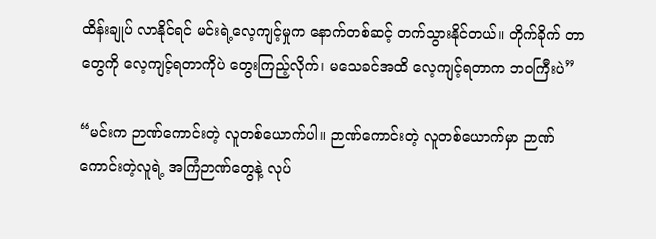ထိန်းချုပ် လာနိုင်ရင် မင်းရဲ့လေ့ကျင့်မှုက နောက်တစ်ဆင့် တက်သွားနိုင်တယ်။ တိုက်ခိုက် တာတွေကို လေ့ကျင့်ရတာကိုပဲ တွေးကြည့်လိုက်၊ မသေခင်အထိ လေ့ကျင့်ရတာက ဘဝကြီးပဲ”

“မင်းက ဉာဏ်ကောင်းတဲ့ လူတစ်ယောက်ပါ။ ဉာဏ်ကောင်းတဲ့ လူတစ်ယောက်မှာ ဉာဏ်ကောင်းတဲ့လူရဲ့ အကြံဉာဏ်တွေနဲ့ လုပ်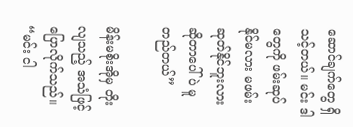ဆောင်ချက်တွေ ရှိသင့်တယ်။ မင်း ဒါတွေကို ဖမ်းဆုပ် နိုင်မလား မဖမ်းဆုတ်နိုင်ဘူးလား ဆိုတာပေါ်ပဲ မူတည်တယ်”

မိန်းမစိုးအိုမှ တိုးလျသည့် အသံဖြင့် ပြောလိုက်သည်။ “မင်း ငါ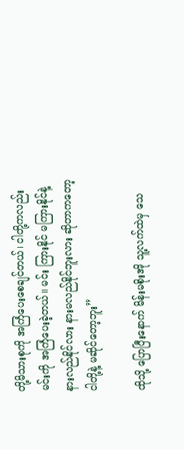တို့မိသားစုကို အကြံပေးစေချင်တယ်၊ ငါတို့ကလည်း မင်းကို အကြံပေးခဲ့တယ်။ မင်း ကြားနိုင် မကြားနိုင်နဲ့ နားလည်နိုင်လား နားမလည်နိုင်ဘူးလား ဆိုတာကတော့ ငါတို့နဲ့ မဆိုင်တော့ဘူး”

ထိုသို့ ပြောပြီးနောက် မိန်းမစိုးအို သူ့လက်ထဲမှ သေ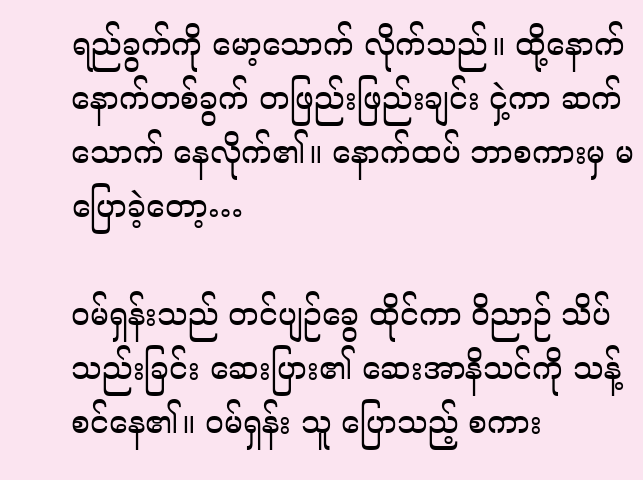ရည်ခွက်ကို မော့သောက် လိုက်သည်။ ထို့နောက် နောက်တစ်ခွက် တဖြည်းဖြည်းချင်း ငှဲ့ကာ ဆက်သောက် နေလိုက်၏။ နောက်ထပ် ဘာစကားမှ မပြောခဲ့တော့…

ဝမ်ရှန်းသည် တင်ပျဉ်ခွေ ထိုင်ကာ ဝိညာဉ် သိပ်သည်းခြင်း ဆေးပြား၏ ဆေးအာနိသင်ကို သန့်စင်နေ၏။ ဝမ်ရှန်း သူ ပြောသည့် စကား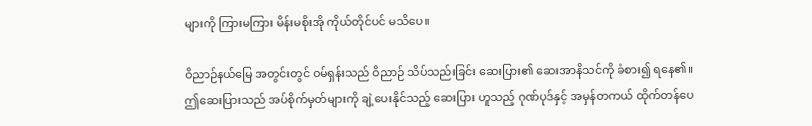များကို ကြားမကြား မိန်းမစိုးအို ကိုယ်တိုင်ပင် မသိပေ။

ဝိညာဉ်နယ်မြေ အတွင်းတွင် ဝမ်ရှန်းသည် ဝိညာဉ် သိပ်သည်းခြင်း ဆေးပြား၏ ဆေးအာနိသင်ကို ခံစား၍ ရနေ၏။ ဤဆေးပြားသည် အပ်စိုက်မှတ်များကို ချဲ့ပေးနိုင်သည့် ဆေးပြား ဟူသည့် ဂုဏ်ပုဒ်နှင့် အမှန်တကယ် ထိုက်တန်ပေ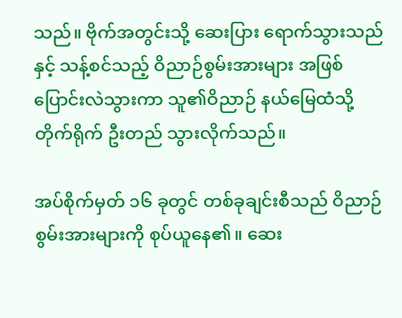သည်။ ဗိုက်အတွင်းသို့ ဆေးပြား ရောက်သွားသည်နှင့် သန့်စင်သည့် ဝိညာဉ်စွမ်းအားများ အဖြစ် ပြောင်းလဲသွားကာ သူ၏ဝိညာဉ် နယ်မြေထံသို့ တိုက်ရိုက် ဦးတည် သွားလိုက်သည်။

အပ်စိုက်မှတ် ၁၆ ခုတွင် တစ်ခုချင်းစီသည် ဝိညာဉ်စွမ်းအားများကို စုပ်ယူနေ၏။ ဆေး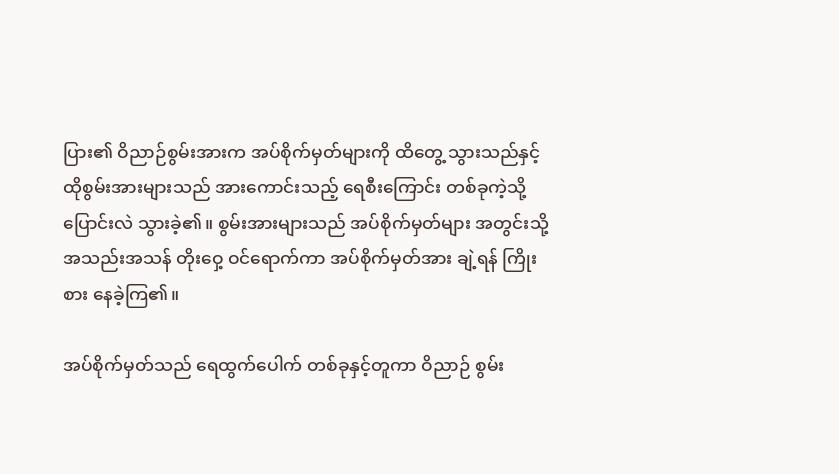ပြား၏ ဝိညာဉ်စွမ်းအားက အပ်စိုက်မှတ်များကို ထိတွေ့ သွားသည်နှင့် ထိုစွမ်းအားများသည် အားကောင်းသည့် ရေစီးကြောင်း တစ်ခုကဲ့သို့ ပြောင်းလဲ သွားခဲ့၏။ စွမ်းအားများသည် အပ်စိုက်မှတ်များ အတွင်းသို့ အသည်းအသန် တိုးဝှေ့ ဝင်ရောက်ကာ အပ်စိုက်မှတ်အား ချဲ့ရန် ကြိုးစား နေခဲ့ကြ၏။

အပ်စိုက်မှတ်သည် ရေထွက်ပေါက် တစ်ခုနှင့်တူကာ ဝိညာဉ် စွမ်း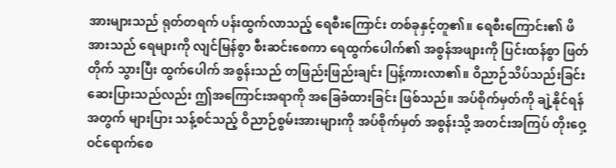အားများသည် ရုတ်တရက် ပန်းထွက်လာသည့် ရေစီးကြောင်း တစ်ခုနှင့်တူ၏။ ရေစီးကြောင်း၏ ဖိအားသည် ရေများကို လျင်မြန်စွာ စီးဆင်းစေကာ ရေထွက်ပေါက်၏ အစွန်အဖျားကို ပြင်းထန်စွာ ဖြတ်တိုက် သွားပြီး ထွက်ပေါက် အစွန်းသည် တဖြည်းဖြည်းချင်း ပြန့်ကားလာ၏။ ဝိညာဉ်သိပ်သည်းခြင်း ဆေးပြားသည်လည်း ဤအကြောင်းအရာကို အခြေခံထားခြင်း ဖြစ်သည်။ အပ်စိုက်မှတ်ကို ချဲ့နိုင်ရန်အတွက် များပြား သန့်စင်သည့် ဝိညာဉ်စွမ်းအားများကို အပ်စိုက်မှတ် အစွန်းသို့ အတင်းအကြပ် တိုးဝှေ့ ဝင်ရောက်စေ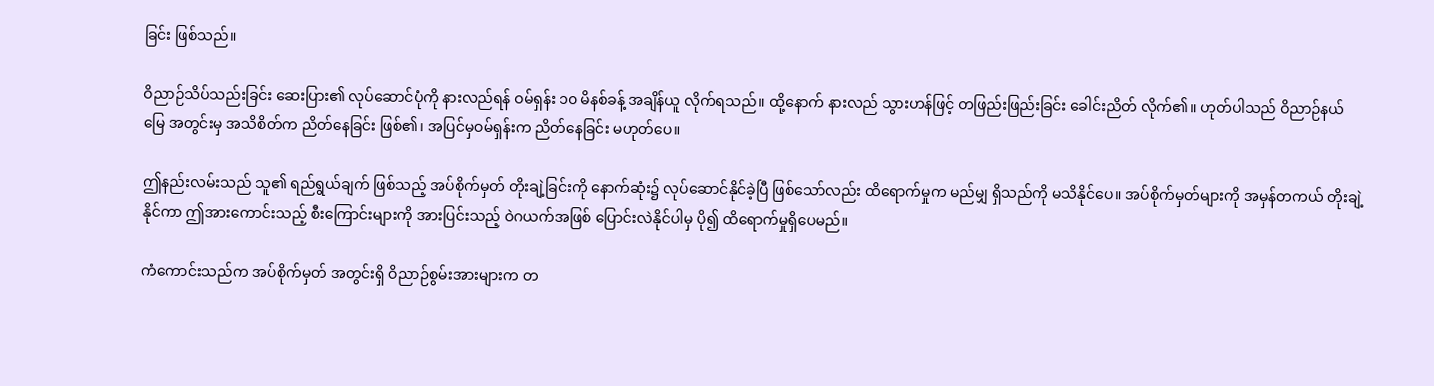ခြင်း ဖြစ်သည်။

ဝိညာဉ်သိပ်သည်းခြင်း ဆေးပြား၏ လုပ်ဆောင်ပုံကို နားလည်ရန် ဝမ်ရှန်း ၁၀ မိနစ်ခန့် အချိန်ယူ လိုက်ရသည်။ ထို့နောက် နားလည် သွားဟန်ဖြင့် တဖြည်းဖြည်းခြင်း ခေါင်းညိတ် လိုက်၏။ ဟုတ်ပါသည် ဝိညာဉ်နယ်မြေ အတွင်းမှ အသိစိတ်က ညိတ်နေခြင်း ဖြစ်၏၊ အပြင်မှဝမ်ရှန်းက ညိတ်နေခြင်း မဟုတ်ပေ။

ဤနည်းလမ်းသည် သူ၏ ရည်ရွယ်ချက် ဖြစ်သည့် အပ်စိုက်မှတ် တိုးချဲ့ခြင်းကို နောက်ဆုံး၌ လုပ်ဆောင်နိုင်ခဲ့ပြီ ဖြစ်သော်လည်း ထိရောက်မှုက မည်မျှ ရှိသည်ကို မသိနိုင်ပေ။ အပ်စိုက်မှတ်များကို အမှန်တကယ် တိုးချဲ့နိုင်ကာ ဤအားကောင်းသည့် စီးကြောင်းများကို အားပြင်းသည့် ဝဲဂယက်အဖြစ် ပြောင်းလဲနိုင်ပါမှ ပို၍ ထိရောက်မှုရှိပေမည်။

ကံကောင်းသည်က အပ်စိုက်မှတ် အတွင်းရှိ ဝိညာဉ်စွမ်းအားများက တ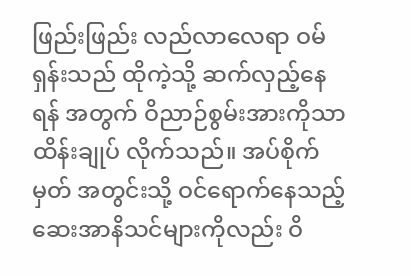ဖြည်းဖြည်း လည်လာလေရာ ဝမ်ရှန်းသည် ထိုကဲ့သို့ ဆက်လှည့်နေရန် အတွက် ဝိညာဉ်စွမ်းအားကိုသာ ထိန်းချုပ် လိုက်သည်။ အပ်စိုက်မှတ် အတွင်းသို့ ဝင်ရောက်နေသည့် ဆေးအာနိသင်များကိုလည်း ဝိ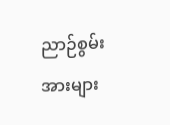ညာဉ်စွမ်းအားများ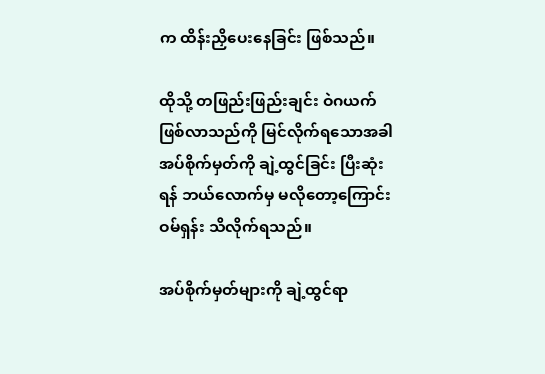က ထိန်းညှိပေးနေခြင်း ဖြစ်သည်။

ထိုသို့ တဖြည်းဖြည်းချင်း ဝဲဂယက် ဖြစ်လာသည်ကို မြင်လိုက်ရသောအခါ အပ်စိုက်မှတ်ကို ချဲ့ထွင်ခြင်း ပြီးဆုံးရန် ဘယ်လောက်မှ မလိုတော့ကြောင်း ဝမ်ရှန်း သိလိုက်ရသည်။

အပ်စိုက်မှတ်များကို ချဲ့ထွင်ရာ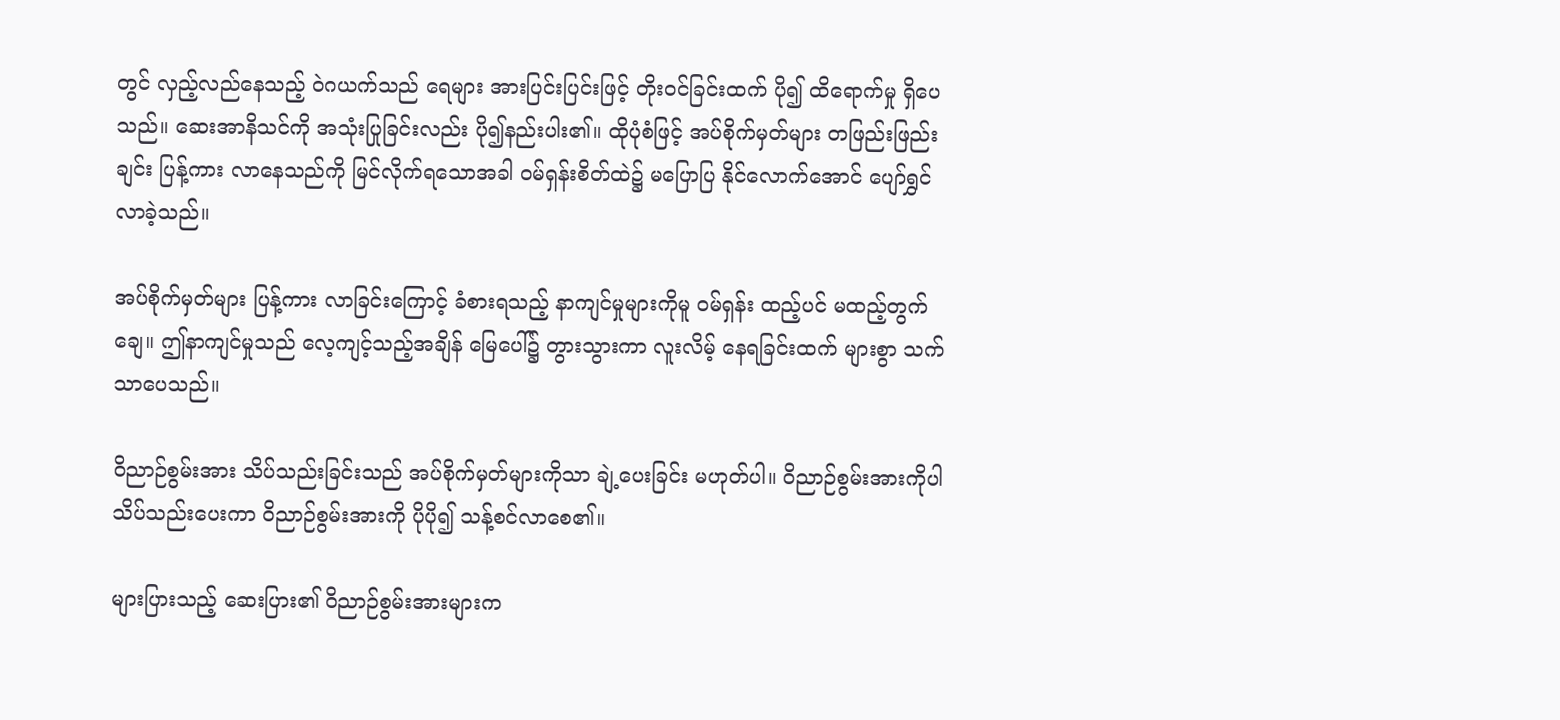တွင် လှည့်လည်နေသည့် ဝဲဂယက်သည် ရေများ အားပြင်းပြင်းဖြင့် တိုးဝင်ခြင်းထက် ပို၍ ထိရောက်မှု ရှိပေသည်။ ဆေးအာနိသင်ကို အသုံးပြုခြင်းလည်း ပို၍နည်းပါး၏။ ထိုပုံစံဖြင့် အပ်စိုက်မှတ်များ တဖြည်းဖြည်းချင်း ပြန့်ကား လာနေသည်ကို မြင်လိုက်ရသောအခါ ဝမ်ရှန်းစိတ်ထဲ၌ မပြောပြ နိုင်လောက်အောင် ပျော်ရွှင် လာခဲ့သည်။

အပ်စိုက်မှတ်များ ပြန့်ကား လာခြင်းကြောင့် ခံစားရသည့် နာကျင်မှုများကိုမူ ဝမ်ရှန်း ထည့်ပင် မထည့်တွက်ချေ။ ဤနာကျင်မှုသည် လေ့ကျင့်သည့်အချိန် မြေပေါ်၌ တွားသွားကာ လူးလိမ့် နေရခြင်းထက် များစွာ သက်သာပေသည်။

ဝိညာဉ်စွမ်းအား သိပ်သည်းခြင်းသည် အပ်စိုက်မှတ်များကိုသာ ချဲ့ပေးခြင်း မဟုတ်ပါ။ ဝိညာဉ်စွမ်းအားကိုပါ သိပ်သည်းပေးကာ ဝိညာဉ်စွမ်းအားကို ပိုပို၍ သန့်စင်လာစေ၏။

များပြားသည့် ဆေးပြား၏ ဝိညာဉ်စွမ်းအားများက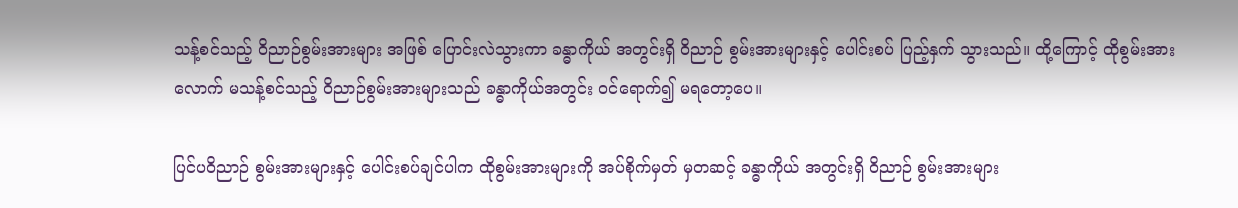သန့်စင်သည့် ဝိညာဉ်စွမ်းအားများ အဖြစ် ပြောင်းလဲသွားကာ ခန္ဓာကိုယ် အတွင်းရှိ ဝိညာဉ် စွမ်းအားများနှင့် ပေါင်းစပ် ပြည့်နှက် သွားသည်။ ထို့ကြောင့် ထိုစွမ်းအားလောက် မသန့်စင်သည့် ဝိညာဉ်စွမ်းအားများသည် ခန္ဓာကိုယ်အတွင်း ဝင်ရောက်၍ မရတော့ပေ။

ပြင်ပဝိညာဉ် စွမ်းအားများနှင့် ပေါင်းစပ်ချင်ပါက ထိုစွမ်းအားများကို အပ်စိုက်မှတ် မှတဆင့် ခန္ဓာကိုယ် အတွင်းရှိ ဝိညာဉ် စွမ်းအားများ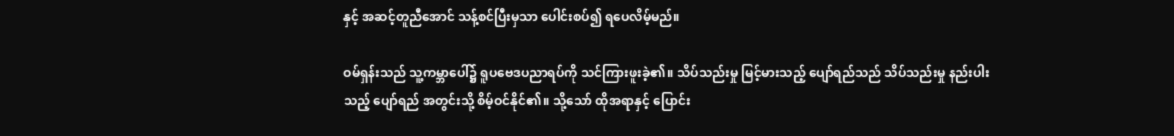နှင့် အဆင့်တူညီအောင် သန့်စင်ပြီးမှသာ ပေါင်းစပ်၍ ရပေလိမ့်မည်။

ဝမ်ရှန်းသည် သူ့ကမ္ဘာပေါ်၌ ရူပဗေဒပညာရပ်ကို သင်ကြားဖူးခဲ့၏။ သိပ်သည်းမှု မြင့်မားသည့် ပျော်ရည်သည် သိပ်သည်းမှု နည်းပါးသည့် ပျော်ရည် အတွင်းသို့ စိမ့်ဝင်နိုင်၏။ သို့သော် ထိုအရာနှင့် ပြောင်း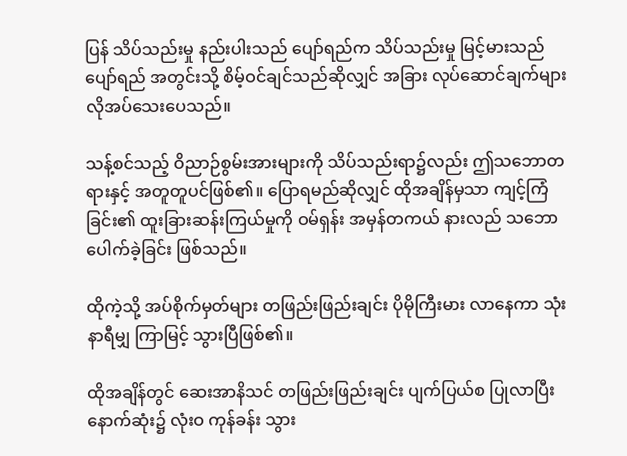ပြန် သိပ်သည်းမှု နည်းပါးသည် ပျော်ရည်က သိပ်သည်းမှု မြင့်မားသည် ပျော်ရည် အတွင်းသို့ စိမ့်ဝင်ချင်သည်ဆိုလျှင် အခြား လုပ်ဆောင်ချက်များ လိုအပ်သေးပေသည်။

သန့်စင်သည့် ဝိညာဉ်စွမ်းအားများကို သိပ်သည်းရာ၌လည်း ဤသဘောတရားနှင့် အတူတူပင်ဖြစ်၏။ ပြောရမည်ဆိုလျှင် ထိုအချိန်မှသာ ကျင့်ကြံခြင်း၏ ထူးခြားဆန်းကြယ်မှုကို ဝမ်ရှန်း အမှန်တကယ် နားလည် သဘောပေါက်ခဲ့ခြင်း ဖြစ်သည်။

ထိုကဲ့သို့ အပ်စိုက်မှတ်များ တဖြည်းဖြည်းချင်း ပိုမိုကြီးမား လာနေကာ သုံးနာရီမျှ ကြာမြင့် သွားပြီဖြစ်၏။

ထိုအချိန်တွင် ဆေးအာနိသင် တဖြည်းဖြည်းချင်း ပျက်ပြယ်စ ပြုလာပြီး နောက်ဆုံး၌ လုံးဝ ကုန်ခန်း သွား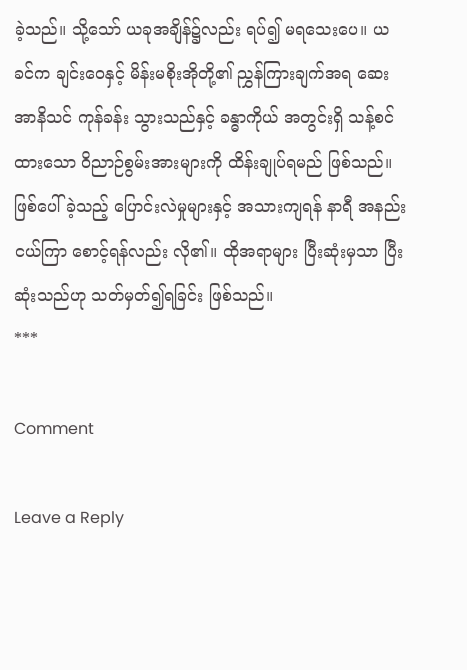ခဲ့သည်။ သို့သော် ယခုအချိန်၌လည်း ရပ်၍ မရသေးပေ။ ယခင်က ချင်းဝေနှင့် မိန်းမစိုးအိုတို့၏ ညွှန်ကြားချက်အရ ဆေးအာနိသင် ကုန်ခန်း သွားသည်နှင့် ခန္ဓာကိုယ် အတွင်းရှိ သန့်စင်ထားသော ဝိညာဉ်စွမ်းအားများကို ထိန်းချုပ်ရမည် ဖြစ်သည်။ ဖြစ်ပေါ်ခဲ့သည့် ပြောင်းလဲမှုများနှင့် အသားကျရန် နာရီ အနည်းငယ်ကြာ စောင့်ရန်လည်း လို၏။ ထိုအရာများ ပြီးဆုံးမှသာ ပြီးဆုံးသည်ဟု သတ်မှတ်၍ရခြင်း ဖြစ်သည်။
***

Comment

Leave a Reply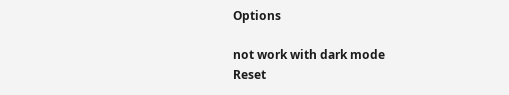Options

not work with dark mode
Reset